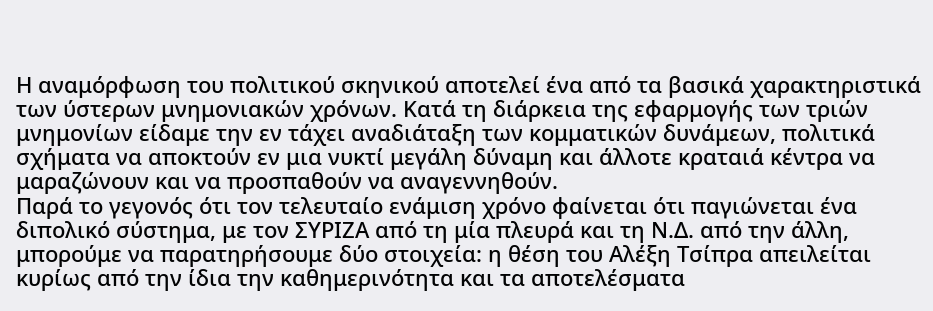Η αναμόρφωση του πολιτικού σκηνικού αποτελεί ένα από τα βασικά χαρακτηριστικά των ύστερων μνημονιακών χρόνων. Κατά τη διάρκεια της εφαρμογής των τριών μνημονίων είδαμε την εν τάχει αναδιάταξη των κομματικών δυνάμεων, πολιτικά σχήματα να αποκτούν εν μια νυκτί μεγάλη δύναμη και άλλοτε κραταιά κέντρα να μαραζώνουν και να προσπαθούν να αναγεννηθούν.
Παρά το γεγονός ότι τον τελευταίο ενάμιση χρόνο φαίνεται ότι παγιώνεται ένα διπολικό σύστημα, με τον ΣΥΡΙΖΑ από τη μία πλευρά και τη Ν.Δ. από την άλλη, μπορούμε να παρατηρήσουμε δύο στοιχεία: η θέση του Αλέξη Τσίπρα απειλείται κυρίως από την ίδια την καθημερινότητα και τα αποτελέσματα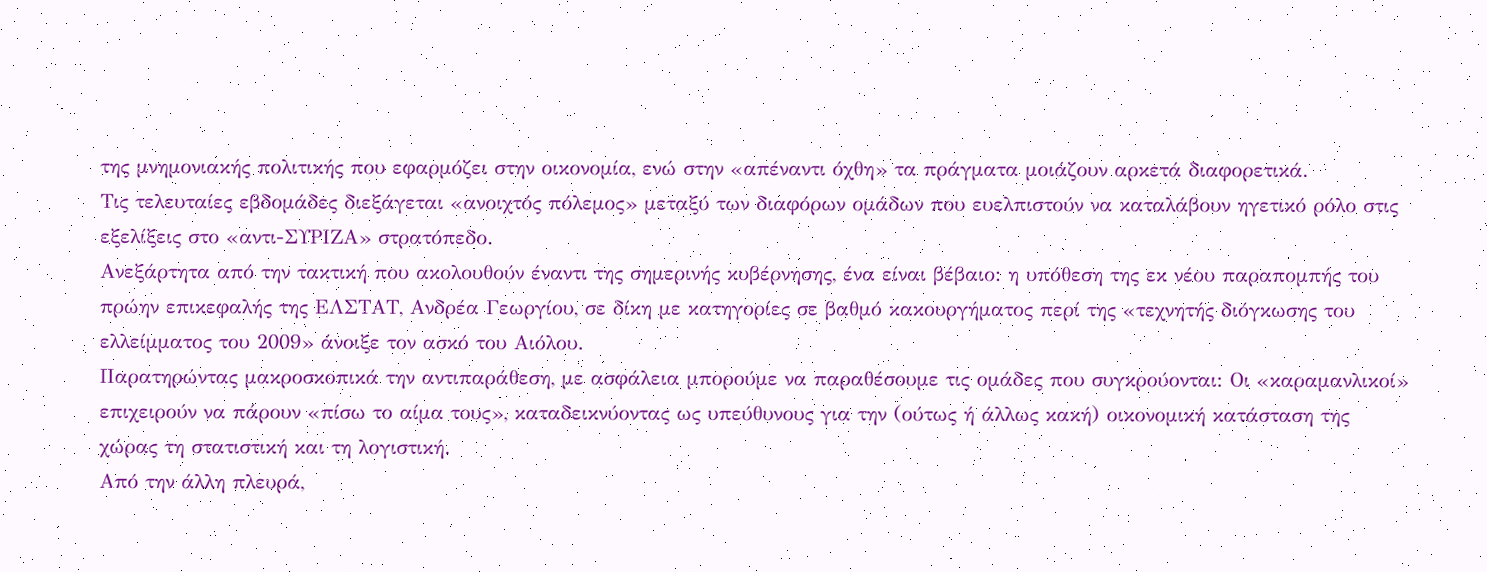της μνημονιακής πολιτικής που εφαρμόζει στην οικονομία, ενώ στην «απέναντι όχθη» τα πράγματα μοιάζουν αρκετά διαφορετικά.
Τις τελευταίες εβδομάδες διεξάγεται «ανοιχτός πόλεμος» μεταξύ των διαφόρων ομάδων που ευελπιστούν να καταλάβουν ηγετικό ρόλο στις εξελίξεις στο «αντι-ΣΥΡΙΖΑ» στρατόπεδο.
Ανεξάρτητα από την τακτική που ακολουθούν έναντι της σημερινής κυβέρνησης, ένα είναι βέβαιο: η υπόθεση της εκ νέου παραπομπής του πρώην επικεφαλής της ΕΛΣΤΑΤ, Ανδρέα Γεωργίου, σε δίκη με κατηγορίες σε βαθμό κακουργήματος περί της «τεχνητής διόγκωσης του ελλείμματος του 2009» άνοιξε τον ασκό του Αιόλου.
Παρατηρώντας μακροσκοπικά την αντιπαράθεση, με ασφάλεια μπορούμε να παραθέσουμε τις ομάδες που συγκρούονται: Οι «καραμανλικοί» επιχειρούν να πάρουν «πίσω το αίμα τους», καταδεικνύοντας ως υπεύθυνους για την (ούτως ή άλλως κακή) οικονομική κατάσταση της χώρας τη στατιστική και τη λογιστική.
Από την άλλη πλευρά,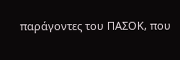παράγοντες του ΠΑΣΟΚ, που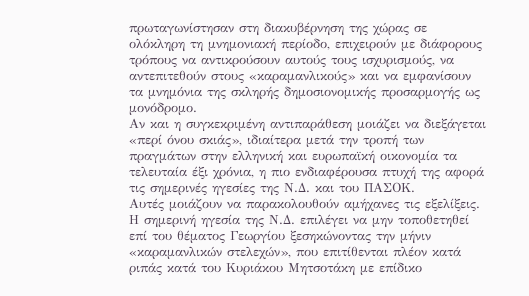πρωταγωνίστησαν στη διακυβέρνηση της χώρας σε ολόκληρη τη μνημονιακή περίοδο, επιχειρούν με διάφορους τρόπους να αντικρούσουν αυτούς τους ισχυρισμούς, να αντεπιτεθούν στους «καραμανλικούς» και να εμφανίσουν τα μνημόνια της σκληρής δημοσιονομικής προσαρμογής ως μονόδρομο.
Αν και η συγκεκριμένη αντιπαράθεση μοιάζει να διεξάγεται «περί όνου σκιάς», ιδιαίτερα μετά την τροπή των πραγμάτων στην ελληνική και ευρωπαϊκή οικονομία τα τελευταία έξι χρόνια, η πιο ενδιαφέρουσα πτυχή της αφορά τις σημερινές ηγεσίες της Ν.Δ. και του ΠΑΣΟΚ.
Αυτές μοιάζουν να παρακολουθούν αμήχανες τις εξελίξεις. Η σημερινή ηγεσία της Ν.Δ. επιλέγει να μην τοποθετηθεί επί του θέματος Γεωργίου ξεσηκώνοντας την μήνιν «καραμανλικών στελεχών», που επιτίθενται πλέον κατά ριπάς κατά του Κυριάκου Μητσοτάκη με επίδικο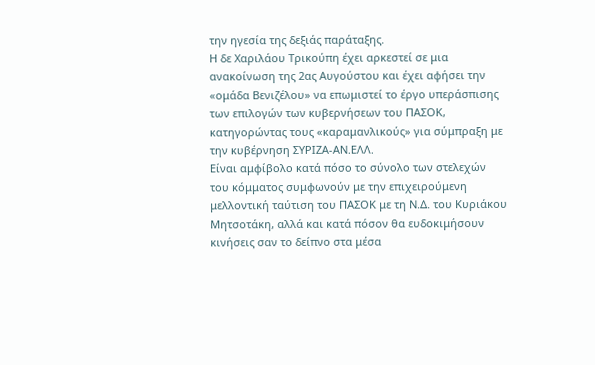την ηγεσία της δεξιάς παράταξης.
Η δε Χαριλάου Τρικούπη έχει αρκεστεί σε μια ανακοίνωση της 2ας Αυγούστου και έχει αφήσει την «ομάδα Βενιζέλου» να επωμιστεί το έργο υπεράσπισης των επιλογών των κυβερνήσεων του ΠΑΣΟΚ, κατηγορώντας τους «καραμανλικούς» για σύμπραξη με την κυβέρνηση ΣΥΡΙΖΑ-ΑΝ.ΕΛΛ.
Είναι αμφίβολο κατά πόσο το σύνολο των στελεχών του κόμματος συμφωνούν με την επιχειρούμενη μελλοντική ταύτιση του ΠΑΣΟΚ με τη Ν.Δ. του Κυριάκου Μητσοτάκη, αλλά και κατά πόσον θα ευδοκιμήσουν κινήσεις σαν το δείπνο στα μέσα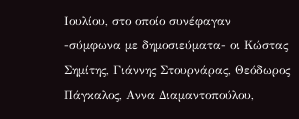Ιουλίου, στο οποίο συνέφαγαν -σύμφωνα με δημοσιεύματα- οι Κώστας Σημίτης, Γιάννης Στουρνάρας, Θεόδωρος Πάγκαλος, Αννα Διαμαντοπούλου,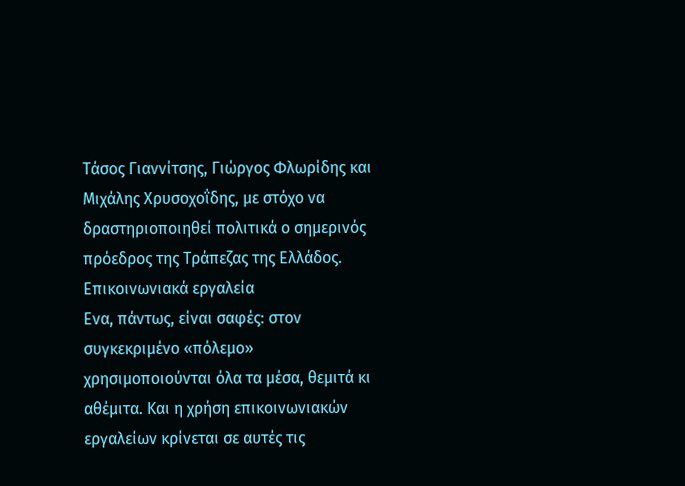Τάσος Γιαννίτσης, Γιώργος Φλωρίδης και Μιχάλης Χρυσοχοΐδης, με στόχο να δραστηριοποιηθεί πολιτικά ο σημερινός πρόεδρος της Τράπεζας της Ελλάδος.
Επικοινωνιακά εργαλεία
Ενα, πάντως, είναι σαφές: στον συγκεκριμένο «πόλεμο» χρησιμοποιούνται όλα τα μέσα, θεμιτά κι αθέμιτα. Και η χρήση επικοινωνιακών εργαλείων κρίνεται σε αυτές τις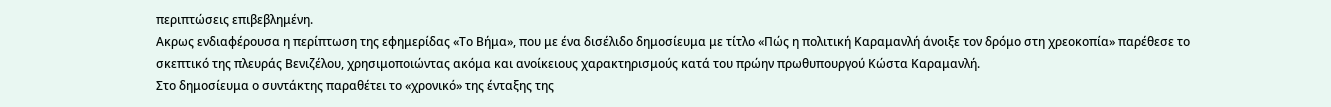περιπτώσεις επιβεβλημένη.
Ακρως ενδιαφέρουσα η περίπτωση της εφημερίδας «Το Βήμα», που με ένα δισέλιδο δημοσίευμα με τίτλο «Πώς η πολιτική Καραμανλή άνοιξε τον δρόμο στη χρεοκοπία» παρέθεσε το σκεπτικό της πλευράς Βενιζέλου, χρησιμοποιώντας ακόμα και ανοίκειους χαρακτηρισμούς κατά του πρώην πρωθυπουργού Κώστα Καραμανλή.
Στο δημοσίευμα ο συντάκτης παραθέτει το «χρονικό» της ένταξης της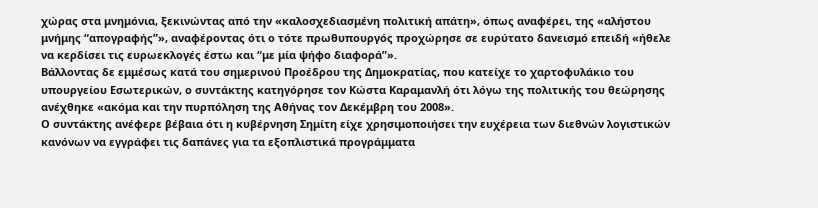χώρας στα μνημόνια, ξεκινώντας από την «καλοσχεδιασμένη πολιτική απάτη», όπως αναφέρει, της «αλήστου μνήμης “απογραφής”», αναφέροντας ότι ο τότε πρωθυπουργός προχώρησε σε ευρύτατο δανεισμό επειδή «ήθελε να κερδίσει τις ευρωεκλογές έστω και “με μία ψήφο διαφορά”».
Βάλλοντας δε εμμέσως κατά του σημερινού Προέδρου της Δημοκρατίας, που κατείχε το χαρτοφυλάκιο του υπουργείου Εσωτερικών, ο συντάκτης κατηγόρησε τον Κώστα Καραμανλή ότι λόγω της πολιτικής του θεώρησης ανέχθηκε «ακόμα και την πυρπόληση της Αθήνας τον Δεκέμβρη του 2008».
Ο συντάκτης ανέφερε βέβαια ότι η κυβέρνηση Σημίτη είχε χρησιμοποιήσει την ευχέρεια των διεθνών λογιστικών κανόνων να εγγράφει τις δαπάνες για τα εξοπλιστικά προγράμματα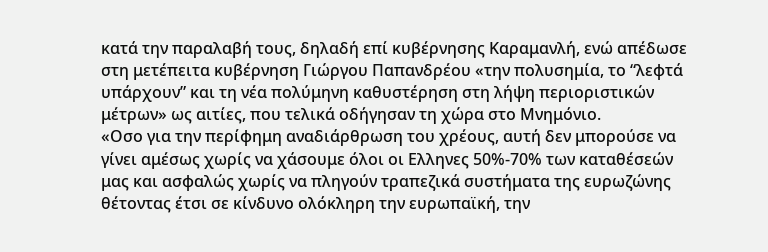κατά την παραλαβή τους, δηλαδή επί κυβέρνησης Καραμανλή, ενώ απέδωσε στη μετέπειτα κυβέρνηση Γιώργου Παπανδρέου «την πολυσημία, το “λεφτά υπάρχουν” και τη νέα πολύμηνη καθυστέρηση στη λήψη περιοριστικών μέτρων» ως αιτίες, που τελικά οδήγησαν τη χώρα στο Μνημόνιο.
«Οσο για την περίφημη αναδιάρθρωση του χρέους, αυτή δεν μπορούσε να γίνει αμέσως χωρίς να χάσουμε όλοι οι Ελληνες 50%-70% των καταθέσεών μας και ασφαλώς χωρίς να πληγούν τραπεζικά συστήματα της ευρωζώνης θέτοντας έτσι σε κίνδυνο ολόκληρη την ευρωπαϊκή, την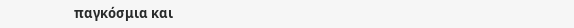παγκόσμια και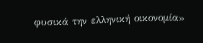φυσικά την ελληνική οικονομία»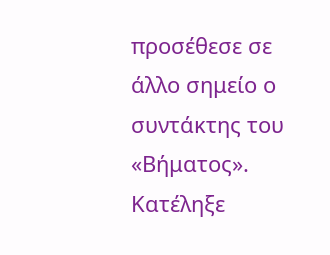προσέθεσε σε άλλο σημείο ο συντάκτης του «Βήματος».
Κατέληξε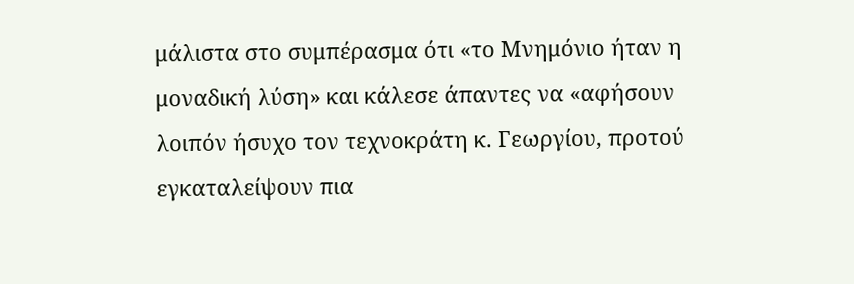μάλιστα στο συμπέρασμα ότι «το Μνημόνιο ήταν η μοναδική λύση» και κάλεσε άπαντες να «αφήσουν λοιπόν ήσυχο τον τεχνοκράτη κ. Γεωργίου, προτού εγκαταλείψουν πια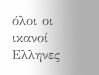όλοι οι ικανοί Ελληνες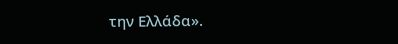την Ελλάδα».